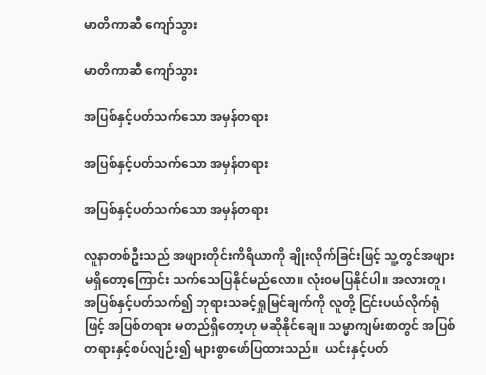မာတိကာဆီ ကျော်သွား

မာတိကာဆီ ကျော်သွား

အပြစ်နှင့်ပတ်သက်သော အမှန်တရား

အပြစ်နှင့်ပတ်သက်သော အမှန်တရား

အပြစ်နှင့်ပတ်သက်သော အမှန်တရား

လူနာတစ်ဦးသည် အဖျားတိုင်းကိရိယာကို ချိုးလိုက်ခြင်းဖြင့် သူ့တွင်အဖျားမရှိတော့ကြောင်း သက်သေပြနိုင်မည်လော။ လုံး၀မပြနိုင်ပါ။ အလားတူ၊ အပြစ်နှင့်ပတ်သက်၍ ဘုရားသခင့်ရှုမြင်ချက်ကို လူတို့ ငြင်းပယ်လိုက်ရုံဖြင့် အပြစ်တရား မတည်ရှိတော့ဟု မဆိုနိုင်ချေ။ သမ္မာကျမ်းစာတွင် အပြစ်တရားနှင့်စပ်လျဉ်း၍ များစွာဖော်ပြထားသည်။  ယင်းနှင့်ပတ်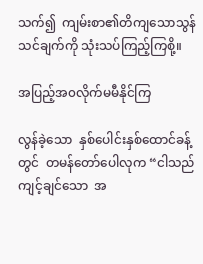သက်၍  ကျမ်းစာ၏တိကျသောသွန်သင်ချက်ကို သုံးသပ်ကြည့်ကြစို့။

အပြည့်အ၀လိုက်မမီနိုင်ကြ

လွန်ခဲ့သော  နှစ်ပေါင်းနှစ်ထောင်ခန့်တွင်  တမန်တော်ပေါလုက “ငါသည်  ကျင့်ချင်သော  အ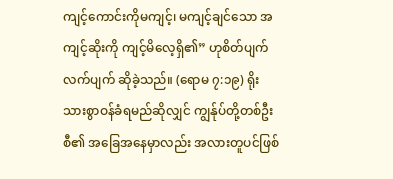ကျင့်ကောင်းကိုမကျင့်၊ မကျင့်ချင်သော အကျင့်ဆိုးကို ကျင့်မိလေ့ရှိ၏” ဟုစိတ်ပျက်လက်ပျက် ဆိုခဲ့သည်။ (ရောမ ၇:၁၉) ရိုးသားစွာဝန်ခံရမည်ဆိုလျှင် ကျွန်ုပ်တို့တစ်ဦးစီ၏ အခြေအနေမှာလည်း အလားတူပင်ဖြစ်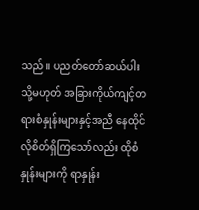သည်။ ပညတ်တော်ဆယ်ပါး သို့မဟုတ် အခြားကိုယ်ကျင့်တရားစံနှုန်းများနှင့်အညီ နေထိုင်လိုစိတ်ရှိကြသော်လည်း ထိုစံနှုန်းများကို ရာနှုန်း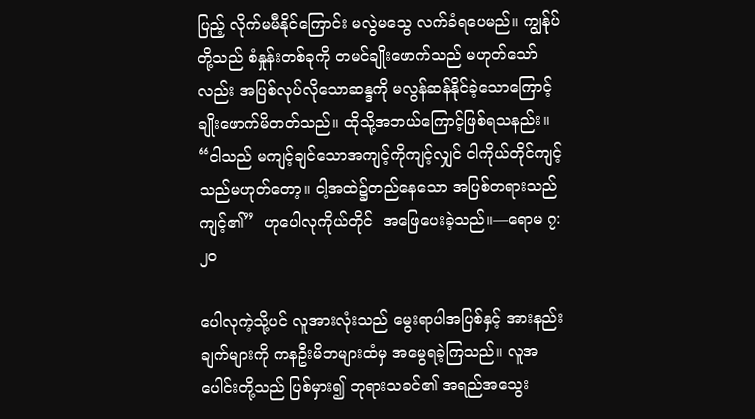ပြည့် လိုက်မမီနိုင်ကြောင်း မလွဲမသွေ လက်ခံရပေမည်။ ကျွန်ုပ်တို့သည် စံနှုန်းတစ်ခုကို တမင်ချိုးဖောက်သည် မဟုတ်သော်လည်း အပြစ်လုပ်လိုသောဆန္ဒကို မလွန်ဆန်နိုင်ခဲ့သောကြောင့် ချိုးဖောက်မိတတ်သည်။ ထိုသို့အဘယ်ကြောင့်ဖြစ်ရသနည်း။ “ငါသည် မကျင့်ချင်သောအကျင့်ကိုကျင့်လျှင် ငါကိုယ်တိုင်ကျင့်သည်မဟုတ်တော့။ ငါ့အထဲ၌တည်နေသော အပြစ်တရားသည်  ကျင့်၏”  ဟုပေါလုကိုယ်တိုင်  အဖြေပေးခဲ့သည်။—ရောမ ၇:၂၀

ပေါလုကဲ့သို့ပင် လူအားလုံးသည် မွေးရာပါအပြစ်နှင့် အားနည်းချက်များကို ကနဦးမိဘများထံမှ အမွေရခဲ့ကြသည်။ လူအပေါင်းတို့သည် ပြစ်မှား၍ ဘုရားသခင်၏ အရည်အသွေး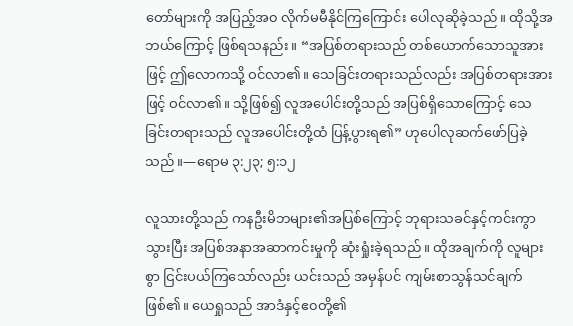တော်များကို အပြည့်အ၀ လိုက်မမီနိုင်ကြကြောင်း ပေါလုဆိုခဲ့သည်။ ထိုသို့အဘယ်ကြောင့် ဖြစ်ရသနည်း။ “အပြစ်တရားသည် တစ်ယောက်သောသူအားဖြင့် ဤလောကသို့ ဝင်လာ၏။ သေခြင်းတရားသည်လည်း အပြစ်တရားအားဖြင့် ဝင်လာ၏။ သို့ဖြစ်၍ လူအပေါင်းတို့သည် အပြစ်ရှိသောကြောင့် သေခြင်းတရားသည် လူအပေါင်းတို့ထံ ပြန့်ပွားရ၏” ဟုပေါလုဆက်ဖော်ပြခဲ့သည်။—ရောမ ၃:၂၃; ၅:၁၂

လူသားတို့သည် ကနဦးမိဘများ၏အပြစ်ကြောင့် ဘုရားသခင်နှင့်ကင်းကွာသွားပြီး အပြစ်အနာအဆာကင်းမှုကို ဆုံးရှုံးခဲ့ရသည်။ ထိုအချက်ကို လူများစွာ ငြင်းပယ်ကြသော်လည်း ယင်းသည် အမှန်ပင် ကျမ်းစာသွန်သင်ချက်ဖြစ်၏။ ယေရှုသည် အာဒံနှင့်ဧ၀တို့၏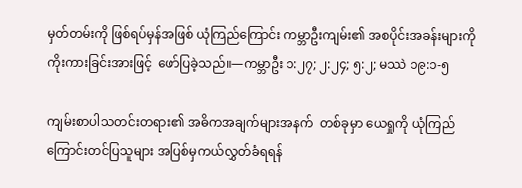မှတ်တမ်းကို ဖြစ်ရပ်မှန်အဖြစ် ယုံကြည်ကြောင်း ကမ္ဘာဦးကျမ်း၏ အစပိုင်းအခန်းများကို  ကိုးကားခြင်းအားဖြင့်  ဖော်ပြခဲ့သည်။—ကမ္ဘာဦး ၁:၂၇; ၂:၂၄; ၅:၂; မဿဲ ၁၉:၁-၅

ကျမ်းစာပါသတင်းတရား၏ အဓိကအချက်များအနက်  တစ်ခုမှာ ယေရှုကို ယုံကြည်ကြောင်းတင်ပြသူများ အပြစ်မှကယ်လွှတ်ခံရရန်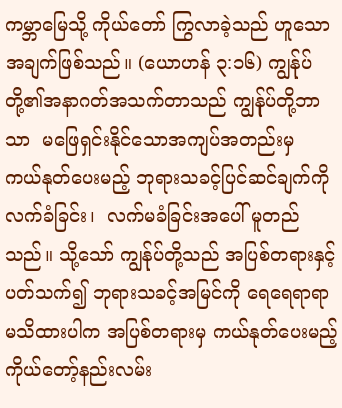ကမ္ဘာမြေသို့ ကိုယ်တော် ကြွလာခဲ့သည် ဟူသောအချက်ဖြစ်သည်။ (ယောဟန် ၃:၁၆) ကျွန်ုပ်တို့၏အနာဂတ်အသက်တာသည် ကျွန်ုပ်တို့ဘာသာ  မဖြေရှင်းနိုင်သောအကျပ်အတည်းမှ  ကယ်နုတ်ပေးမည့် ဘုရားသခင့်ပြင်ဆင်ချက်ကို  လက်ခံခြင်း၊  လက်မခံခြင်းအပေါ် မူတည်သည်။ သို့သော် ကျွန်ုပ်တို့သည် အပြစ်တရားနှင့်ပတ်သက်၍ ဘုရားသခင့်အမြင်ကို ရေရေရာရာ မသိထားပါက အပြစ်တရားမှ ကယ်နုတ်ပေးမည့်  ကိုယ်တော့်နည်းလမ်း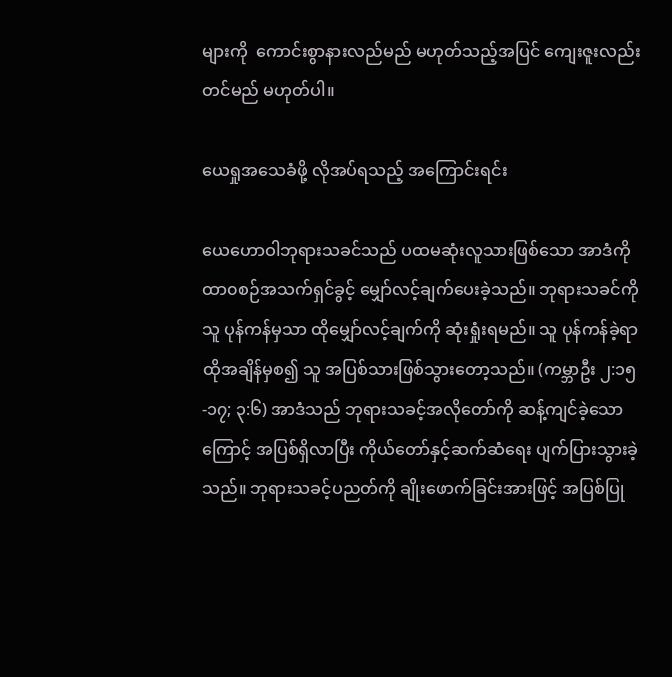များကို  ကောင်းစွာနားလည်မည် မဟုတ်သည့်အပြင် ကျေးဇူးလည်းတင်မည် မဟုတ်ပါ။

ယေရှုအသေခံဖို့ လိုအပ်ရသည့် အကြောင်းရင်း

ယေဟောဝါဘုရားသခင်သည် ပထမဆုံးလူသားဖြစ်သော အာဒံကို ထာ၀စဉ်အသက်ရှင်ခွင့် မျှော်လင့်ချက်ပေးခဲ့သည်။ ဘုရားသခင်ကို သူ ပုန်ကန်မှသာ ထိုမျှော်လင့်ချက်ကို ဆုံးရှုံးရမည်။ သူ ပုန်ကန်ခဲ့ရာ ထိုအချိန်မှစ၍ သူ အပြစ်သားဖြစ်သွားတော့သည်။ (ကမ္ဘာဦး ၂:၁၅-၁၇; ၃:၆) အာဒံသည် ဘုရားသခင့်အလိုတော်ကို ဆန့်ကျင်ခဲ့သောကြောင့် အပြစ်ရှိလာပြီး ကိုယ်တော်နှင့်ဆက်ဆံရေး ပျက်ပြားသွားခဲ့သည်။ ဘုရားသခင့်ပညတ်ကို ချိုးဖောက်ခြင်းအားဖြင့် အပြစ်ပြု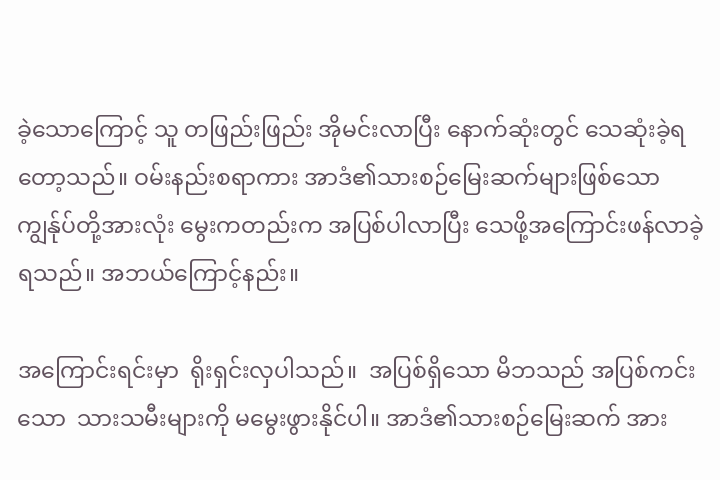ခဲ့သောကြောင့် သူ တဖြည်းဖြည်း အိုမင်းလာပြီး နောက်ဆုံးတွင် သေဆုံးခဲ့ရတော့သည်။ ဝမ်းနည်းစရာကား အာဒံ၏သားစဉ်မြေးဆက်များဖြစ်သော ကျွန်ုပ်တို့အားလုံး မွေးကတည်းက အပြစ်ပါလာပြီး သေဖို့အကြောင်းဖန်လာခဲ့ရသည်။ အဘယ်ကြောင့်နည်း။

အကြောင်းရင်းမှာ  ရိုးရှင်းလှပါသည်။  အပြစ်ရှိသော မိဘသည် အပြစ်ကင်းသော  သားသမီးများကို မမွေးဖွားနိုင်ပါ။ အာဒံ၏သားစဉ်မြေးဆက် အား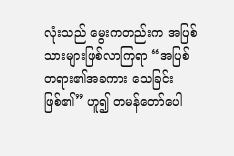လုံးသည် မွေးကတည်းက အပြစ်သားများဖြစ်လာကြရာ “အပြစ်တရား၏အခကား သေခြင်းဖြစ်၏” ဟူ၍ တမန်တော်ပေါ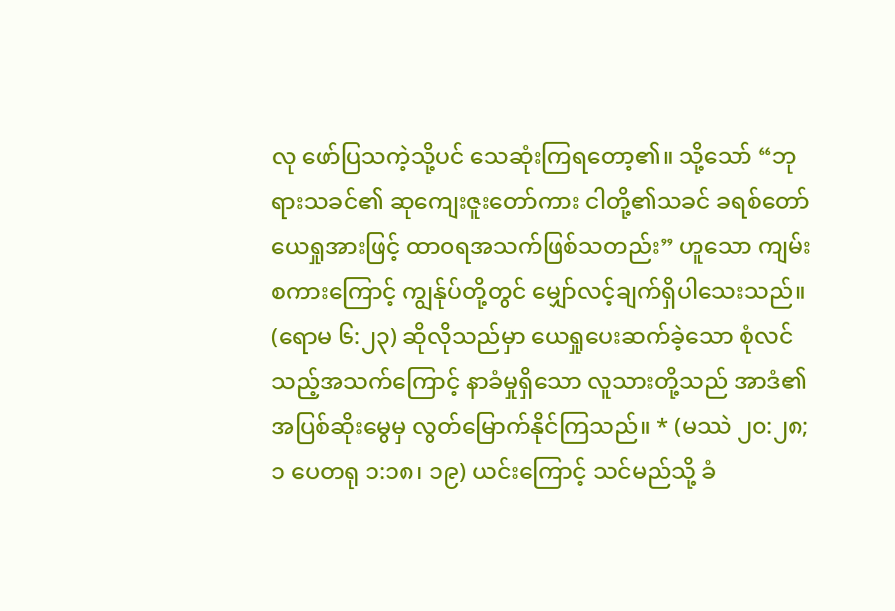လု ဖော်ပြသကဲ့သို့ပင် သေဆုံးကြရတော့၏။ သို့သော် “ဘုရားသခင်၏ ဆုကျေးဇူးတော်ကား ငါတို့၏သခင် ခရစ်တော်ယေရှုအားဖြင့် ထာ၀ရအသက်ဖြစ်သတည်း” ဟူသော ကျမ်းစကားကြောင့် ကျွန်ုပ်တို့တွင် မျှော်လင့်ချက်ရှိပါသေးသည်။ (ရောမ ၆:၂၃) ဆိုလိုသည်မှာ ယေရှုပေးဆက်ခဲ့သော စုံလင်သည့်အသက်ကြောင့် နာခံမှုရှိသော လူသားတို့သည် အာဒံ၏အပြစ်ဆိုးမွေမှ လွတ်မြောက်နိုင်ကြသည်။ * (မဿဲ ၂၀:၂၈; ၁ ပေတရု ၁:၁၈၊ ၁၉) ယင်းကြောင့် သင်မည်သို့ ခံ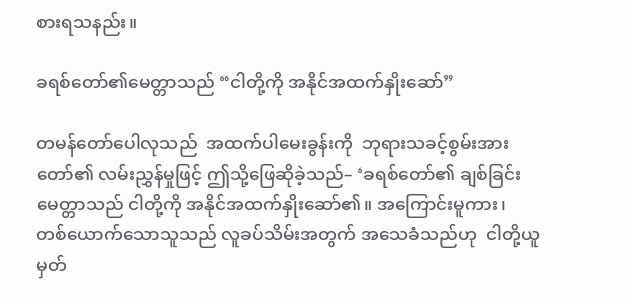စားရသနည်း။

ခရစ်တော်၏မေတ္တာသည် “ငါတို့ကို အနိုင်အထက်နှိုးဆော်”

တမန်တော်ပေါလုသည်  အထက်ပါမေးခွန်းကို  ဘုရားသခင့်စွမ်းအားတော်၏ လမ်းညွှန်မှုဖြင့် ဤသို့ဖြေဆိုခဲ့သည်– ‘ခရစ်တော်၏ ချစ်ခြင်းမေတ္တာသည် ငါတို့ကို အနိုင်အထက်နှိုးဆော်၏။ အကြောင်းမူကား၊ တစ်ယောက်သောသူသည် လူခပ်သိမ်းအတွက် အသေခံသည်ဟု  ငါတို့ယူမှတ်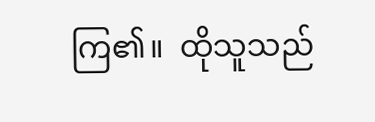ကြ၏။  ထိုသူသည်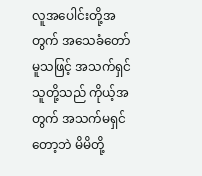လူအပေါင်းတို့အတွက် အသေခံတော်မူသဖြင့် အသက်ရှင်သူတို့သည် ကိုယ့်အတွက် အသက်မရှင်တော့ဘဲ မိမိတို့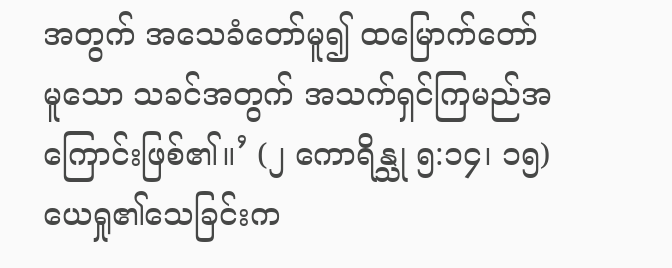အတွက် အသေခံတော်မူ၍ ထမြောက်တော်မူသော သခင်အတွက် အသက်ရှင်ကြမည်အကြောင်းဖြစ်၏။’ (၂ ကောရိန္သု ၅:၁၄၊ ၁၅) ယေရှု၏သေခြင်းက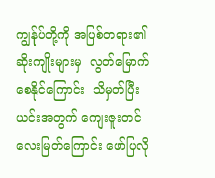ကျွန်ုပ်တို့ကို အပြစ်တရား၏ ဆိုးကျိုးများမှ  လွတ်မြောက်စေနိုင်ကြောင်း  သိမှတ်ပြီး  ယင်းအတွက် ကျေးဇူးတင်လေးမြတ်ကြောင်း ဖော်ပြလို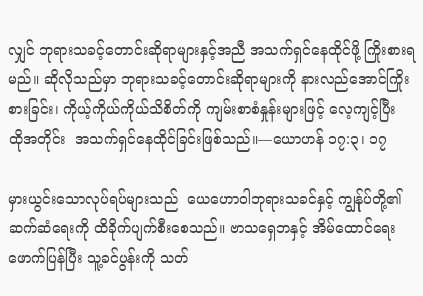လျှင် ဘုရားသခင့်တောင်းဆိုရာများနှင့်အညီ အသက်ရှင်နေထိုင်ဖို့ ကြိုးစားရမည်။ ဆိုလိုသည်မှာ ဘုရားသခင့်တောင်းဆိုရာများကို နားလည်အောင်ကြိုးစားခြင်း၊ ကိုယ့်ကိုယ်ကိုယ်သိစိတ်ကို ကျမ်းစာစံနှုန်းများဖြင့် လေ့ကျင့်ပြီး  ထိုအတိုင်း  အသက်ရှင်နေထိုင်ခြင်းဖြစ်သည်။—ယောဟန် ၁၇:၃၊ ၁၇

မှားယွင်းသောလုပ်ရပ်များသည်  ယေဟောဝါဘုရားသခင်နှင့် ကျွန်ုပ်တို့၏ဆက်ဆံရေးကို ထိခိုက်ပျက်စီးစေသည်။ ဗာသရှေဘနှင့် အိမ်ထောင်ရေးဖောက်ပြန်ပြီး သူ့ခင်ပွန်းကို သတ်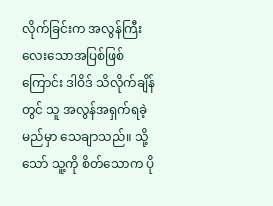လိုက်ခြင်းက အလွန်ကြီးလေးသောအပြစ်ဖြစ်ကြောင်း ဒါဝိဒ် သိလိုက်ချိန်တွင် သူ အလွန်အရှက်ရခဲ့မည်မှာ သေချာသည်။ သို့သော် သူ့ကို စိတ်သောက ပို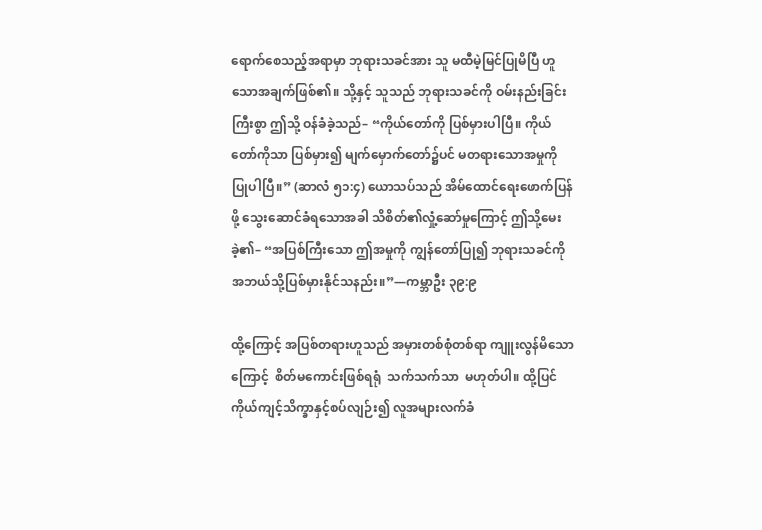ရောက်စေသည့်အရာမှာ ဘုရားသခင်အား သူ မထီမဲ့မြင်ပြုမိပြီ ဟူသောအချက်ဖြစ်၏။ သို့နှင့် သူသည် ဘုရားသခင်ကို ဝမ်းနည်းခြင်းကြီးစွာ ဤသို့ ဝန်ခံခဲ့သည်– “ကိုယ်တော်ကို ပြစ်မှားပါပြီ။ ကိုယ်တော်ကိုသာ ပြစ်မှား၍ မျက်မှောက်တော်၌ပင် မတရားသောအမှုကို ပြုပါပြီ။” (ဆာလံ ၅၁:၄) ယောသပ်သည် အိမ်ထောင်ရေးဖောက်ပြန်ဖို့ သွေးဆောင်ခံရသောအခါ သိစိတ်၏လှုံ့ဆော်မှုကြောင့် ဤသို့မေးခဲ့၏– “အပြစ်ကြီးသော ဤအမှုကို ကျွန်တော်ပြု၍ ဘုရားသခင်ကို အဘယ်သို့ပြစ်မှားနိုင်သနည်း။”—ကမ္ဘာဦး ၃၉:၉

ထို့ကြောင့် အပြစ်တရားဟူသည် အမှားတစ်စုံတစ်ရာ ကျူးလွန်မိသောကြောင့်  စိတ်မကောင်းဖြစ်ရရုံ  သက်သက်သာ  မဟုတ်ပါ။ ထို့ပြင် ကိုယ်ကျင့်သိက္ခာနှင့်စပ်လျဉ်း၍ လူအများလက်ခံ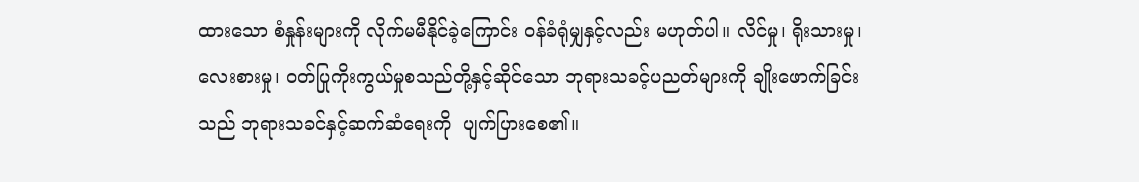ထားသော စံနှုန်းများကို လိုက်မမီနိုင်ခဲ့ကြောင်း ဝန်ခံရုံမျှနှင့်လည်း မဟုတ်ပါ။ လိင်မှု၊ ရိုးသားမှု၊ လေးစားမှု၊ ဝတ်ပြုကိုးကွယ်မှုစသည်တို့နှင့်ဆိုင်သော ဘုရားသခင့်ပညတ်များကို ချိုးဖောက်ခြင်းသည် ဘုရားသခင်နှင့်ဆက်ဆံရေးကို  ပျက်ပြားစေ၏။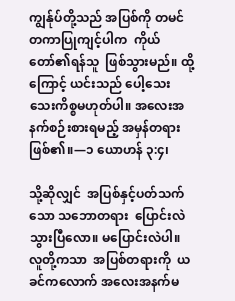ကျွန်ုပ်တို့သည် အပြစ်ကို တမင်တကာပြုကျင့်ပါက  ကိုယ်တော်၏ရန်သူ  ဖြစ်သွားမည်။ ထို့ကြောင့် ယင်းသည် ပေါ့သေးသေးကိစ္စမဟုတ်ပါ။ အလေးအနက်စဉ်းစားရမည့် အမှန်တရားဖြစ်၏။—၁ ယောဟန် ၃:၄၊

သို့ဆိုလျှင်  အပြစ်နှင့်ပတ်သက်သော သဘောတရား  ပြောင်းလဲသွားပြီလော။ မပြောင်းလဲပါ။  လူတို့ကသာ  အပြစ်တရားကို  ယခင်ကလောက် အလေးအနက်မ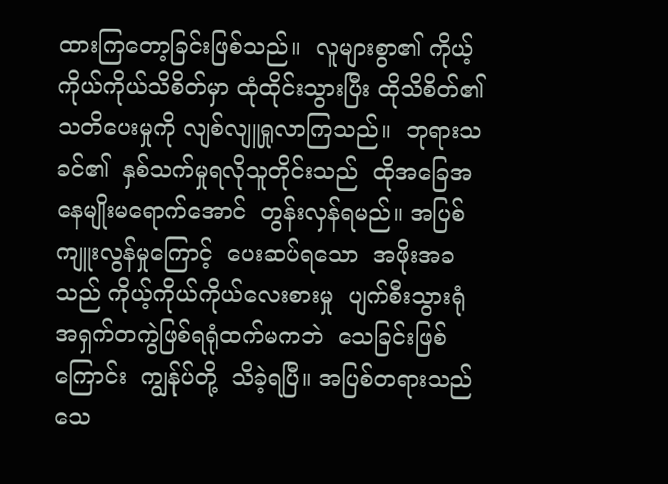ထားကြတော့ခြင်းဖြစ်သည်။  လူများစွာ၏ ကိုယ့်ကိုယ်ကိုယ်သိစိတ်မှာ ထုံထိုင်းသွားပြီး ထိုသိစိတ်၏သတိပေးမှုကို လျစ်လျူရှုလာကြသည်။  ဘုရားသခင်၏  နှစ်သက်မှုရလိုသူတိုင်းသည်  ထိုအခြေအနေမျိုးမရောက်အောင်  တွန်းလှန်ရမည်။ အပြစ်ကျူးလွန်မှုကြောင့်  ပေးဆပ်ရသော  အဖိုးအခသည် ကိုယ့်ကိုယ်ကိုယ်လေးစားမှု  ပျက်စီးသွားရုံ  အရှက်တကွဲဖြစ်ရရုံထက်မကဘဲ  သေခြင်းဖြစ်ကြောင်း  ကျွန်ုပ်တို့  သိခဲ့ရပြီ။ အပြစ်တရားသည်  သေ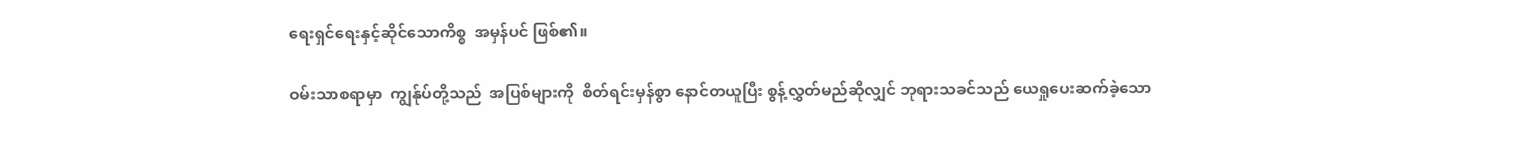ရေးရှင်ရေးနှင့်ဆိုင်သောကိစ္စ  အမှန်ပင် ဖြစ်၏။

ဝမ်းသာစရာမှာ  ကျွန်ုပ်တို့သည်  အပြစ်များကို  စိတ်ရင်းမှန်စွာ နောင်တယူပြီး စွန့်လွှတ်မည်ဆိုလျှင် ဘုရားသခင်သည် ယေရှုပေးဆက်ခဲ့သော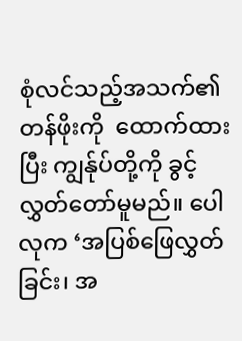စုံလင်သည့်အသက်၏တန်ဖိုးကို  ထောက်ထားပြီး ကျွန်ုပ်တို့ကို ခွင့်လွှတ်တော်မူမည်။ ပေါလုက ‘အပြစ်ဖြေလွှတ်ခြင်း၊ အ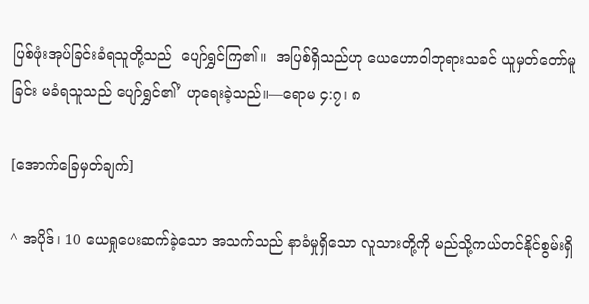ပြစ်ဖုံးအုပ်ခြင်းခံရသူတို့သည်  ပျော်ရွှင်ကြ၏။  အပြစ်ရှိသည်ဟု ယေဟောဝါဘုရားသခင် ယူမှတ်တော်မူခြင်း မခံရသူသည် ပျော်ရွှင်၏’ ဟုရေးခဲ့သည်။—ရောမ ၄:၇၊ ၈

[အောက်ခြေမှတ်ချက်]

^ အပိုဒ်၊ 10 ယေရှုပေးဆက်ခဲ့သော အသက်သည် နာခံမှုရှိသော လူသားတို့ကို မည်သို့ကယ်တင်နိုင်စွမ်းရှိ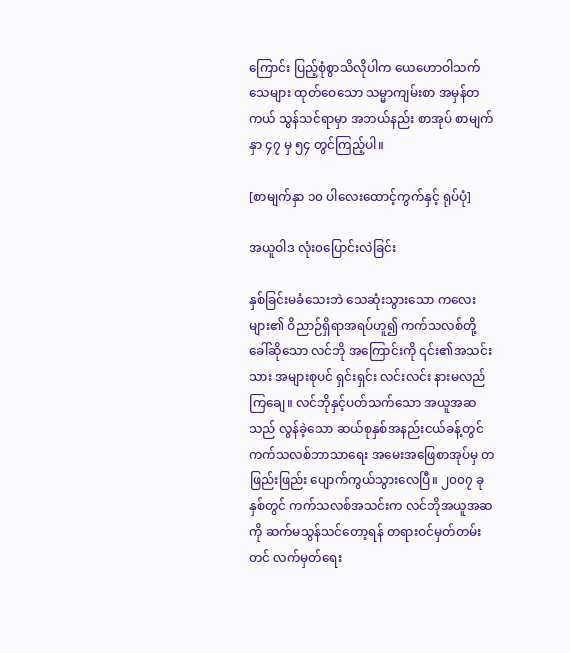ကြောင်း ပြည့်စုံစွာသိလိုပါက ယေဟောဝါသက်သေများ ထုတ်ဝေသော သမ္မာကျမ်းစာ အမှန်တကယ် သွန်သင်ရာမှာ အဘယ်နည်း စာအုပ် စာမျက်နှာ ၄၇ မှ ၅၄ တွင်ကြည့်ပါ။

[စာမျက်နှာ ၁၀ ပါလေးထောင့်ကွက်နှင့် ရုပ်ပုံ]

အယူဝါဒ လုံး၀ပြောင်းလဲခြင်း

နှစ်ခြင်းမခံသေးဘဲ သေဆုံးသွားသော ကလေးများ၏ ဝိညာဉ်ရှိရာအရပ်ဟူ၍ ကက်သလစ်တို့ခေါ်ဆိုသော လင်ဘို အကြောင်းကို ၎င်း၏အသင်းသား အများစုပင် ရှင်းရှင်း လင်းလင်း နားမလည်ကြချေ။ လင်ဘိုနှင့်ပတ်သက်သော အယူအဆသည် လွန်ခဲ့သော ဆယ်စုနှစ်အနည်းငယ်ခန့်တွင် ကက်သလစ်ဘာသာရေး အမေးအဖြေစာအုပ်မှ တဖြည်းဖြည်း ပျောက်ကွယ်သွားလေပြီ။ ၂၀၀၇ ခုနှစ်တွင် ကက်သလစ်အသင်းက လင်ဘိုအယူအဆကို ဆက်မသွန်သင်တော့ရန် တရားဝင်မှတ်တမ်းတင် လက်မှတ်ရေး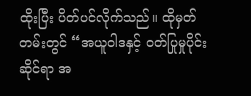ထိုးပြီး ပိတ်ပင်လိုက်သည်။ ထိုမှတ်တမ်းတွင် “အယူဝါဒနှင့် ဝတ်ပြုမှုပိုင်းဆိုင်ရာ အ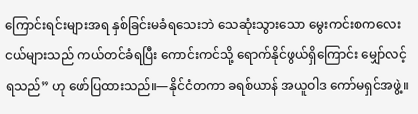ကြောင်းရင်းများအရ နှစ်ခြင်းမခံရသေးဘဲ သေဆုံးသွားသော မွေးကင်းစကလေးငယ်များသည် ကယ်တင်ခံရပြီး ကောင်းကင်သို့ ရောက်နိုင်ဖွယ်ရှိကြောင်း မျှော်လင့်ရသည်” ဟု ဖော်ပြထားသည်။—နိုင်ငံတကာ ခရစ်ယာန် အယူဝါဒ ကော်မရှင်အဖွဲ့။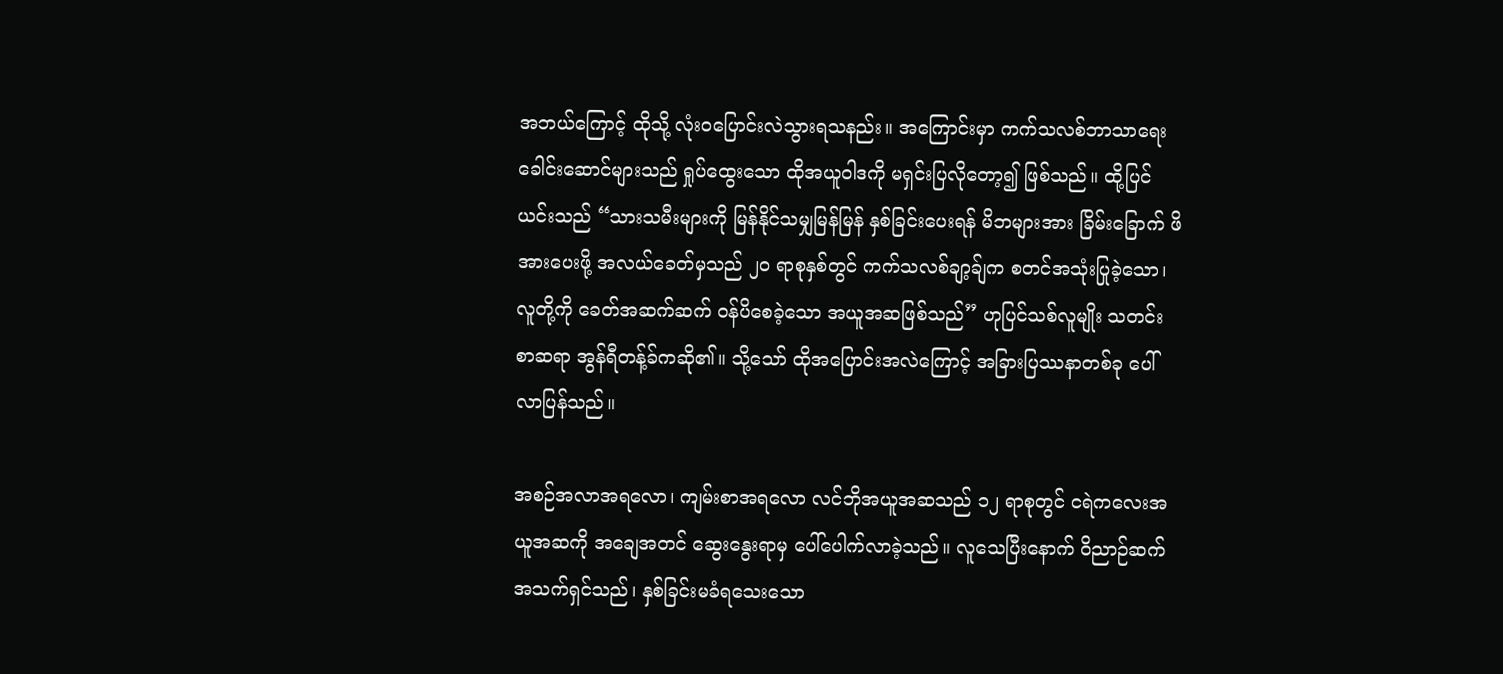အဘယ်ကြောင့် ထိုသို့ လုံး၀ပြောင်းလဲသွားရသနည်း။ အကြောင်းမှာ ကက်သလစ်ဘာသာရေး ခေါင်းဆောင်များသည် ရှုပ်ထွေးသော ထိုအယူဝါဒကို မရှင်းပြလိုတော့၍ ဖြစ်သည်။ ထို့ပြင် ယင်းသည် “သားသမီးများကို မြန်နိုင်သမျှမြန်မြန် နှစ်ခြင်းပေးရန် မိဘများအား ခြိမ်းခြောက် ဖိအားပေးဖို့ အလယ်ခေတ်မှသည် ၂၀ ရာစုနှစ်တွင် ကက်သလစ်ချာ့ခ်ျက စတင်အသုံးပြုခဲ့သော၊ လူတို့ကို ခေတ်အဆက်ဆက် ဝန်ပိစေခဲ့သော အယူအဆဖြစ်သည်” ဟုပြင်သစ်လူမျိုး သတင်းစာဆရာ အွန်ရီတန့်ခ်ကဆို၏။ သို့သော် ထိုအပြောင်းအလဲကြောင့် အခြားပြဿနာတစ်ခု ပေါ်လာပြန်သည်။

အစဉ်အလာအရလော၊ ကျမ်းစာအရလော လင်ဘိုအယူအဆသည် ၁၂ ရာစုတွင် ငရဲကလေးအယူအဆကို အချေအတင် ဆွေးနွေးရာမှ ပေါ်ပေါက်လာခဲ့သည်။ လူသေပြီးနောက် ဝိညာဉ်ဆက်အသက်ရှင်သည်၊ နှစ်ခြင်းမခံရသေးသော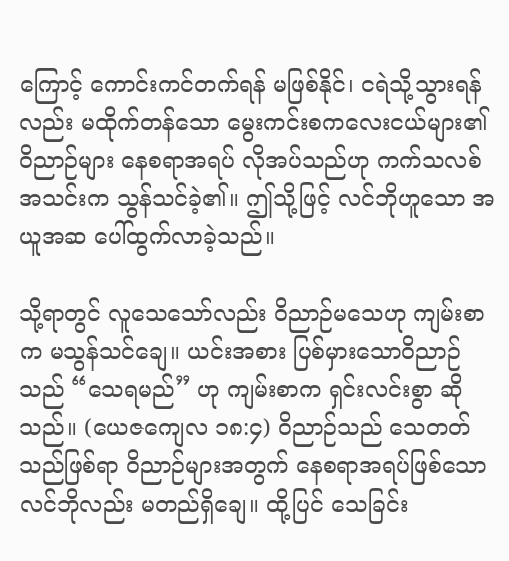ကြောင့် ကောင်းကင်တက်ရန် မဖြစ်နိုင်၊ ငရဲသို့သွားရန်လည်း မထိုက်တန်သော မွေးကင်းစကလေးငယ်များ၏ ဝိညာဉ်များ နေစရာအရပ် လိုအပ်သည်ဟု ကက်သလစ်အသင်းက သွန်သင်ခဲ့၏။ ဤသို့ဖြင့် လင်ဘိုဟူသော အယူအဆ ပေါ်ထွက်လာခဲ့သည်။

သို့ရာတွင် လူသေသော်လည်း ဝိညာဉ်မသေဟု ကျမ်းစာက မသွန်သင်ချေ။ ယင်းအစား ပြစ်မှားသောဝိညာဉ်သည် “သေရမည်” ဟု ကျမ်းစာက ရှင်းလင်းစွာ ဆိုသည်။ (ယေဇကျေလ ၁၈:၄) ဝိညာဉ်သည် သေတတ်သည်ဖြစ်ရာ ဝိညာဉ်များအတွက် နေစရာအရပ်ဖြစ်သော လင်ဘိုလည်း မတည်ရှိချေ။ ထို့ပြင် သေခြင်း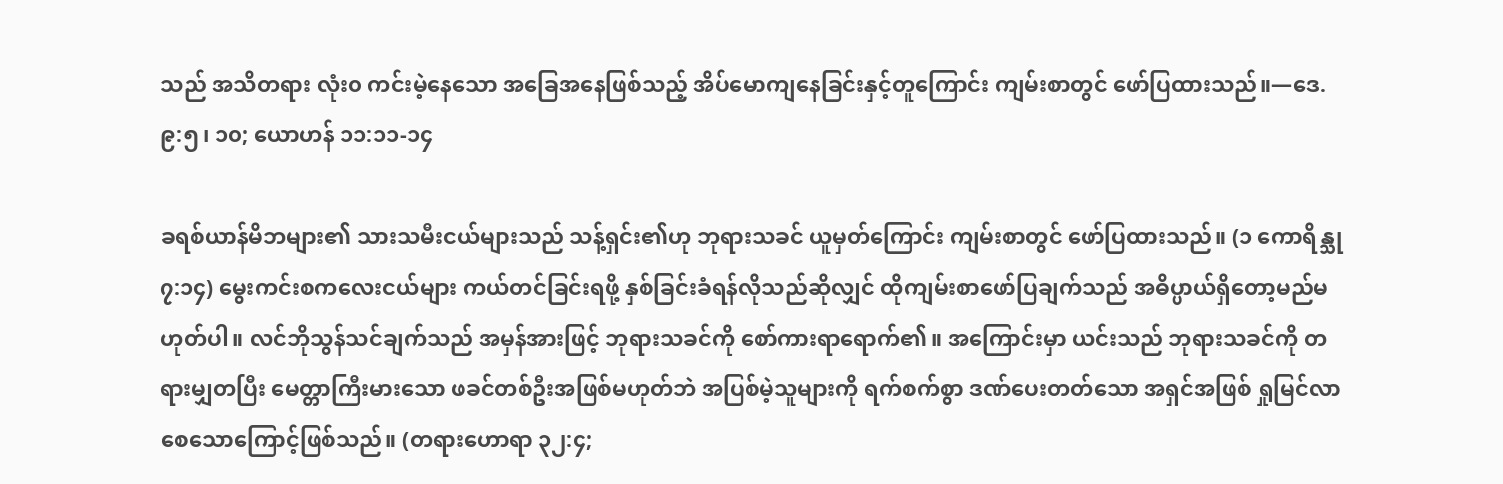သည် အသိတရား လုံး၀ ကင်းမဲ့နေသော အခြေအနေဖြစ်သည့် အိပ်မောကျနေခြင်းနှင့်တူကြောင်း ကျမ်းစာတွင် ဖော်ပြထားသည်။—ဒေ. ၉:၅၊ ၁၀; ယောဟန် ၁၁:၁၁-၁၄

ခရစ်ယာန်မိဘများ၏ သားသမီးငယ်များသည် သန့်ရှင်း၏ဟု ဘုရားသခင် ယူမှတ်ကြောင်း ကျမ်းစာတွင် ဖော်ပြထားသည်။ (၁ ကောရိန္သု ၇:၁၄) မွေးကင်းစကလေးငယ်များ ကယ်တင်ခြင်းရဖို့ နှစ်ခြင်းခံရန်လိုသည်ဆိုလျှင် ထိုကျမ်းစာဖော်ပြချက်သည် အဓိပ္ပာယ်ရှိတော့မည်မဟုတ်ပါ။ လင်ဘိုသွန်သင်ချက်သည် အမှန်အားဖြင့် ဘုရားသခင်ကို စော်ကားရာရောက်၏။ အကြောင်းမှာ ယင်းသည် ဘုရားသခင်ကို တရားမျှတပြီး မေတ္တာကြီးမားသော ဖခင်တစ်ဦးအဖြစ်မဟုတ်ဘဲ အပြစ်မဲ့သူများကို ရက်စက်စွာ ဒဏ်ပေးတတ်သော အရှင်အဖြစ် ရှုမြင်လာစေသောကြောင့်ဖြစ်သည်။ (တရားဟောရာ ၃၂:၄;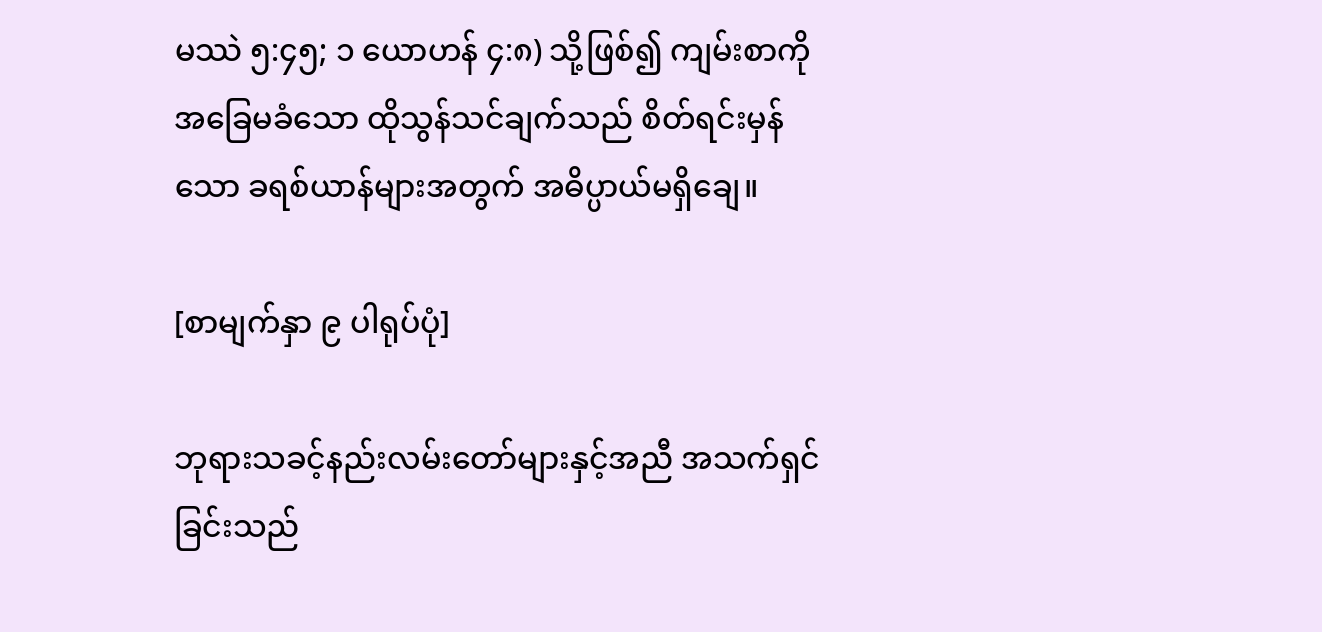မဿဲ ၅:၄၅; ၁ ယောဟန် ၄:၈) သို့ဖြစ်၍ ကျမ်းစာကို အခြေမခံသော ထိုသွန်သင်ချက်သည် စိတ်ရင်းမှန်သော ခရစ်ယာန်များအတွက် အဓိပ္ပာယ်မရှိချေ။

[စာမျက်နှာ ၉ ပါရုပ်ပုံ]

ဘုရားသခင့်နည်းလမ်းတော်များနှင့်အညီ အသက်ရှင်ခြင်းသည်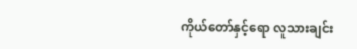ကိုယ်တော်နှင့်ရော လူသားချင်း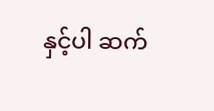နှင့်ပါ ဆက်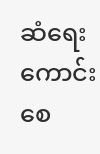ဆံရေးကောင်းစေ